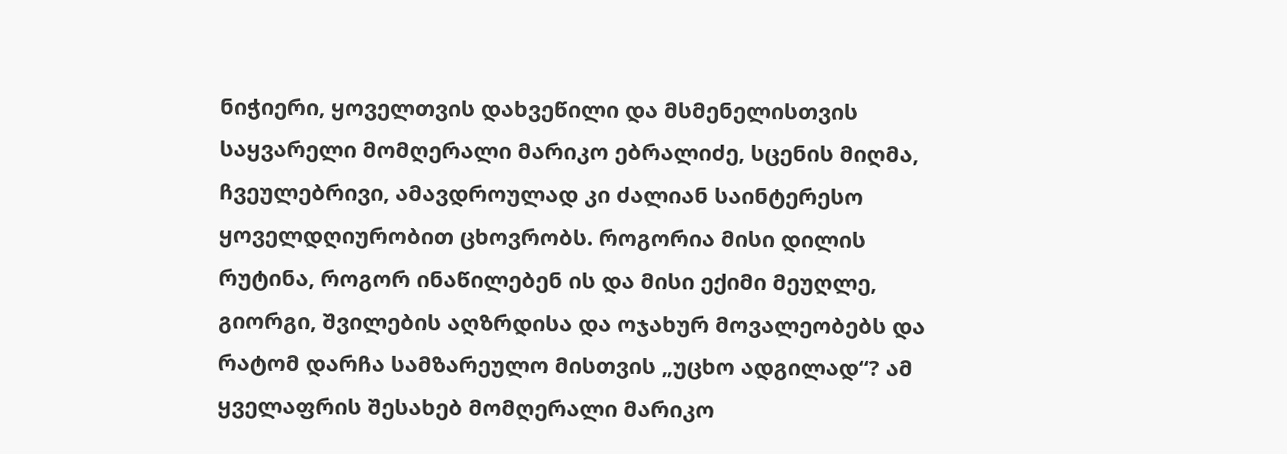ნიჭიერი, ყოველთვის დახვეწილი და მსმენელისთვის საყვარელი მომღერალი მარიკო ებრალიძე, სცენის მიღმა, ჩვეულებრივი, ამავდროულად კი ძალიან საინტერესო ყოველდღიურობით ცხოვრობს. როგორია მისი დილის რუტინა, როგორ ინაწილებენ ის და მისი ექიმი მეუღლე, გიორგი, შვილების აღზრდისა და ოჯახურ მოვალეობებს და რატომ დარჩა სამზარეულო მისთვის „უცხო ადგილად“? ამ ყველაფრის შესახებ მომღერალი მარიკო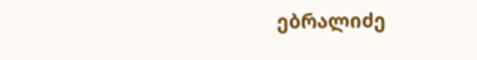ებრალიძე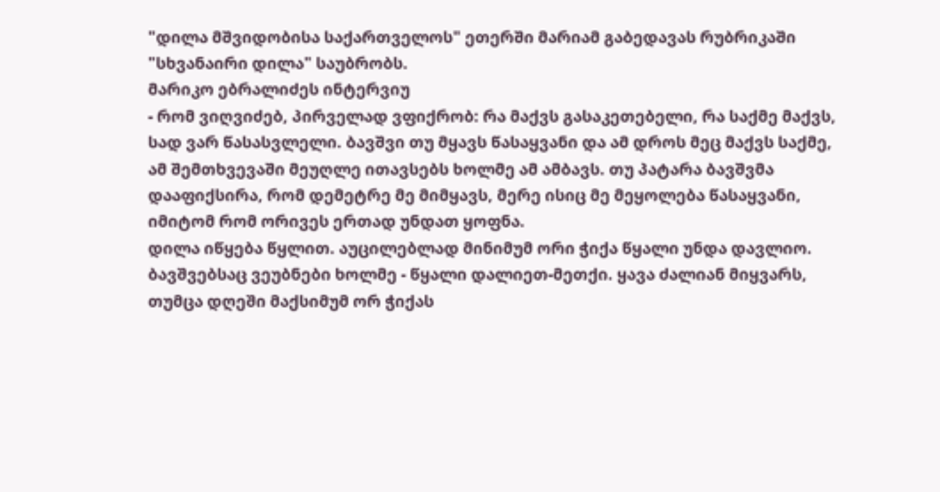"დილა მშვიდობისა საქართველოს" ეთერში მარიამ გაბედავას რუბრიკაში "სხვანაირი დილა" საუბრობს.
მარიკო ებრალიძეს ინტერვიუ
- რომ ვიღვიძებ, პირველად ვფიქრობ: რა მაქვს გასაკეთებელი, რა საქმე მაქვს, სად ვარ წასასვლელი. ბავშვი თუ მყავს წასაყვანი და ამ დროს მეც მაქვს საქმე, ამ შემთხვევაში მეუღლე ითავსებს ხოლმე ამ ამბავს. თუ პატარა ბავშვმა დააფიქსირა, რომ დემეტრე მე მიმყავს, მერე ისიც მე მეყოლება წასაყვანი, იმიტომ რომ ორივეს ერთად უნდათ ყოფნა.
დილა იწყება წყლით. აუცილებლად მინიმუმ ორი ჭიქა წყალი უნდა დავლიო. ბავშვებსაც ვეუბნები ხოლმე - წყალი დალიეთ-მეთქი. ყავა ძალიან მიყვარს, თუმცა დღეში მაქსიმუმ ორ ჭიქას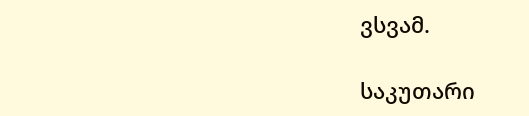ვსვამ.

საკუთარი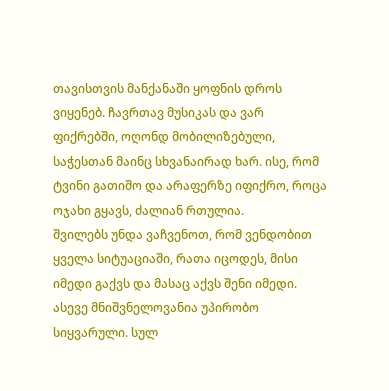თავისთვის მანქანაში ყოფნის დროს ვიყენებ. ჩავრთავ მუსიკას და ვარ ფიქრებში, ოღონდ მობილიზებული, საჭესთან მაინც სხვანაირად ხარ. ისე, რომ ტვინი გათიშო და არაფერზე იფიქრო, როცა ოჯახი გყავს, ძალიან რთულია.
შვილებს უნდა ვაჩვენოთ, რომ ვენდობით ყველა სიტუაციაში, რათა იცოდეს, მისი იმედი გაქვს და მასაც აქვს შენი იმედი. ასევე მნიშვნელოვანია უპირობო სიყვარული. სულ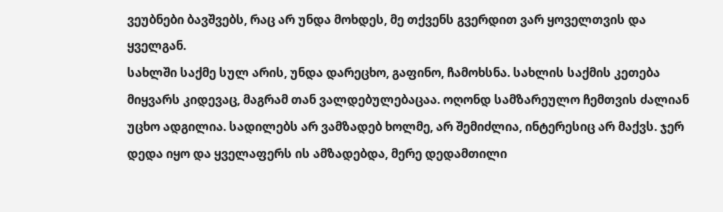ვეუბნები ბავშვებს, რაც არ უნდა მოხდეს, მე თქვენს გვერდით ვარ ყოველთვის და ყველგან.
სახლში საქმე სულ არის, უნდა დარეცხო, გაფინო, ჩამოხსნა. სახლის საქმის კეთება მიყვარს კიდევაც, მაგრამ თან ვალდებულებაცაა. ოღონდ სამზარეულო ჩემთვის ძალიან უცხო ადგილია. სადილებს არ ვამზადებ ხოლმე, არ შემიძლია, ინტერესიც არ მაქვს. ჯერ დედა იყო და ყველაფერს ის ამზადებდა, მერე დედამთილი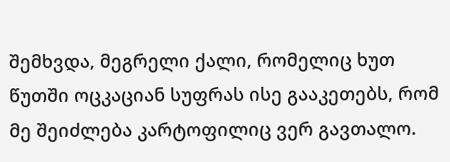შემხვდა, მეგრელი ქალი, რომელიც ხუთ წუთში ოცკაციან სუფრას ისე გააკეთებს, რომ მე შეიძლება კარტოფილიც ვერ გავთალო.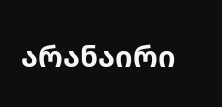არანაირი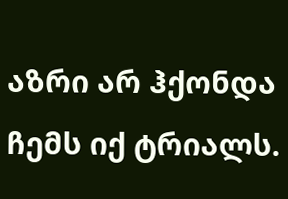აზრი არ ჰქონდა ჩემს იქ ტრიალს.